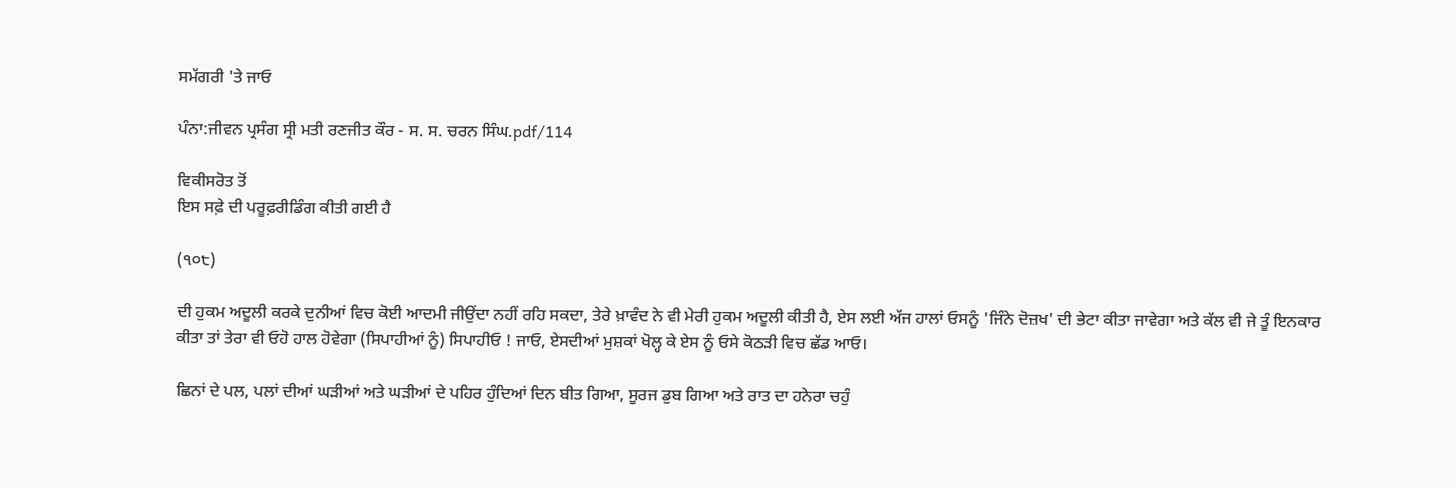ਸਮੱਗਰੀ 'ਤੇ ਜਾਓ

ਪੰਨਾ:ਜੀਵਨ ਪ੍ਰਸੰਗ ਸ੍ਰੀ ਮਤੀ ਰਣਜੀਤ ਕੌਰ - ਸ. ਸ. ਚਰਨ ਸਿੰਘ.pdf/114

ਵਿਕੀਸਰੋਤ ਤੋਂ
ਇਸ ਸਫ਼ੇ ਦੀ ਪਰੂਫ਼ਰੀਡਿੰਗ ਕੀਤੀ ਗਈ ਹੈ

(੧੦੮)

ਦੀ ਹੁਕਮ ਅਦੂਲੀ ਕਰਕੇ ਦੁਨੀਆਂ ਵਿਚ ਕੋਈ ਆਦਮੀ ਜੀਉਂਦਾ ਨਹੀਂ ਰਹਿ ਸਕਦਾ, ਤੇਰੇ ਖ਼ਾਵੰਦ ਨੇ ਵੀ ਮੇਰੀ ਹੁਕਮ ਅਦੂਲੀ ਕੀਤੀ ਹੈ, ਏਸ ਲਈ ਅੱਜ ਹਾਲਾਂ ਓਸਨੂੰ 'ਜਿੰਨੇ ਦੋਜ਼ਖ' ਦੀ ਭੇਟਾ ਕੀਤਾ ਜਾਵੇਗਾ ਅਤੇ ਕੱਲ ਵੀ ਜੇ ਤੂੰ ਇਨਕਾਰ ਕੀਤਾ ਤਾਂ ਤੇਰਾ ਵੀ ਓਹੋ ਹਾਲ ਹੋਵੇਗਾ (ਸਿਪਾਹੀਆਂ ਨੂੰ) ਸਿਪਾਹੀਓ ! ਜਾਓ, ਏਸਦੀਆਂ ਮੁਸ਼ਕਾਂ ਖੋਲ੍ਹ ਕੇ ਏਸ ਨੂੰ ਓਸੇ ਕੋਠੜੀ ਵਿਚ ਛੱਡ ਆਓ।

ਛਿਨਾਂ ਦੇ ਪਲ, ਪਲਾਂ ਦੀਆਂ ਘੜੀਆਂ ਅਤੇ ਘੜੀਆਂ ਦੇ ਪਹਿਰ ਹੁੰਦਿਆਂ ਦਿਨ ਬੀਤ ਗਿਆ, ਸੂਰਜ ਡੁਬ ਗਿਆ ਅਤੇ ਰਾਤ ਦਾ ਹਨੇਰਾ ਚਹੁੰ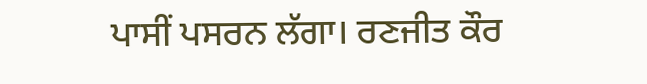ਪਾਸੀਂ ਪਸਰਨ ਲੱਗਾ। ਰਣਜੀਤ ਕੌਰ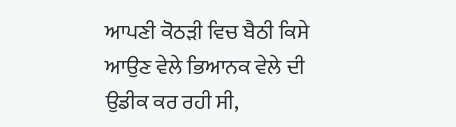ਆਪਣੀ ਕੋਠੜੀ ਵਿਚ ਬੈਠੀ ਕਿਸੇ ਆਉਣ ਵੇਲੇ ਭਿਆਨਕ ਵੇਲੇ ਦੀ ਉਡੀਕ ਕਰ ਰਹੀ ਸੀ,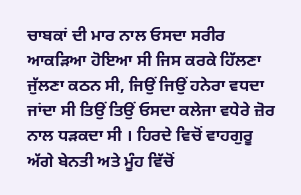ਚਾਬਕਾਂ ਦੀ ਮਾਰ ਨਾਲ ਓਸਦਾ ਸਰੀਰ ਆਕੜਿਆ ਹੋਇਆ ਸੀ ਜਿਸ ਕਰਕੇ ਹਿੱਲਣਾ ਜੁੱਲਣਾ ਕਠਨ ਸੀ, ਜਿਉਂ ਜਿਉਂ ਹਨੇਰਾ ਵਧਦਾ ਜਾਂਦਾ ਸੀ ਤਿਉਂ ਤਿਉਂ ਓਸਦਾ ਕਲੇਜਾ ਵਧੇਰੇ ਜ਼ੋਰ ਨਾਲ ਧੜਕਦਾ ਸੀ । ਹਿਰਦੇ ਵਿਚੋਂ ਵਾਹਗੁਰੂ ਅੱਗੇ ਬੇਨਤੀ ਅਤੇ ਮੂੰਹ ਵਿੱਚੋਂ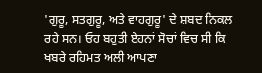'ਗੁਰੂ, ਸਤਗੁਰੂ, ਅਤੇ ਵਾਹਗੁਰੂ' ਦੇ ਸ਼ਬਦ ਨਿਕਲ ਰਹੇ ਸਨ। ਓਹ ਬਹੁਤੀ ਏਹਨਾਂ ਸੋਚਾਂ ਵਿਚ ਸੀ ਕਿ ਖਬਰੇ ਰਹਿਮਤ ਅਲੀ ਆਪਣਾ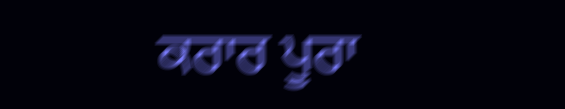ਕਰਾਰ ਪੂਰਾ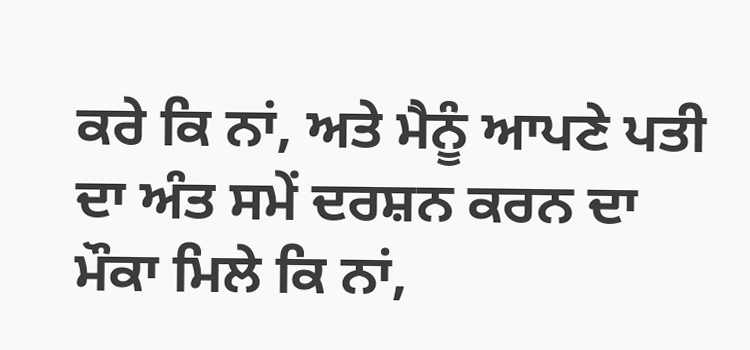ਕਰੇ ਕਿ ਨਾਂ, ਅਤੇ ਮੈਨੂੰ ਆਪਣੇ ਪਤੀ ਦਾ ਅੰਤ ਸਮੇਂ ਦਰਸ਼ਨ ਕਰਨ ਦਾ ਮੌਕਾ ਮਿਲੇ ਕਿ ਨਾਂ,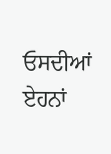ਓਸਦੀਆਂ ਏਹਨਾਂ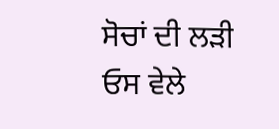ਸੋਚਾਂ ਦੀ ਲੜੀ ਓਸ ਵੇਲੇ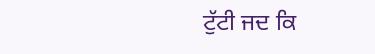ਟੁੱਟੀ ਜਦ ਕਿ